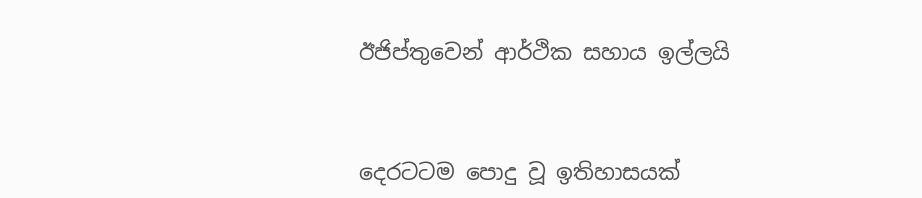ඊජිප්තුවෙන් ආර්ථික සහාය ඉල්ලයි



දෙරටටම පොදු වූ ඉතිහාසයක්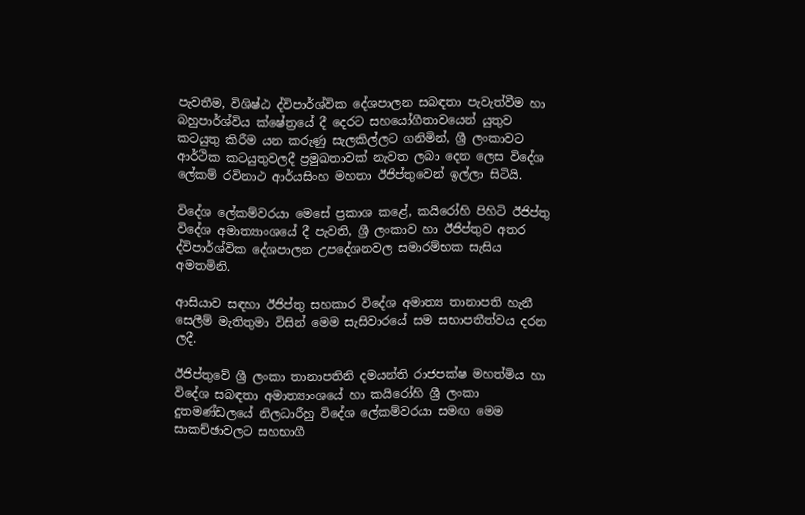පැවතීම, විශිෂ්ඨ ද්විපාර්ශ්වික දේශපාලන සබඳතා පැවැත්වීම හා බහුපාර්ශ්විය ක්ෂේත්‍රයේ දී දෙරට සහයෝගීතාවයෙන් යුතුව කටයුතු කිරීම යන කරුණු සැලකිල්ලට ගනිමින්, ශ්‍රී ලංකාවට ආර්ථික කටයුතුවලදී ප්‍රමුඛතාවක් නැවත ලබා දෙන ලෙස විදේශ ලේකම් රවිනාථ ආර්යසිංහ මහතා ඊජිප්තුවෙන් ඉල්ලා සිටියි.

විදේශ ලේකම්වරයා මෙසේ ප්‍රකාශ කළේ, කයිරෝහි පිහිටි ඊජිප්තු විදේශ අමාත්‍යාංශයේ දී පැවති, ශ්‍රී ලංකාව හා ඊජිප්තුව අතර ද්විපාර්ශ්වික දේශපාලන උපදේශනවල සමාරම්භක සැසිය අමතමිනි.

ආසියාව සඳහා ඊජිප්තු සහකාර විදේශ අමාත්‍ය තානාපති හැනී සෙලීම් මැතිතුමා විසින් මෙම සැසිවාරයේ සම සභාපතීත්වය දරන ලදී.

ඊජිප්තුවේ ශ්‍රී ලංකා තානාපතිනි දමයන්ති රාජපක්ෂ මහත්මිය හා විදේශ සබඳතා අමාත්‍යාංශයේ හා කයිරෝහි ශ්‍රී ලංකා දුතමණ්ඩලයේ නිලධාරීහු විදේශ ලේකම්වරයා සමඟ මෙම සාකච්ඡාවලට සහභාගී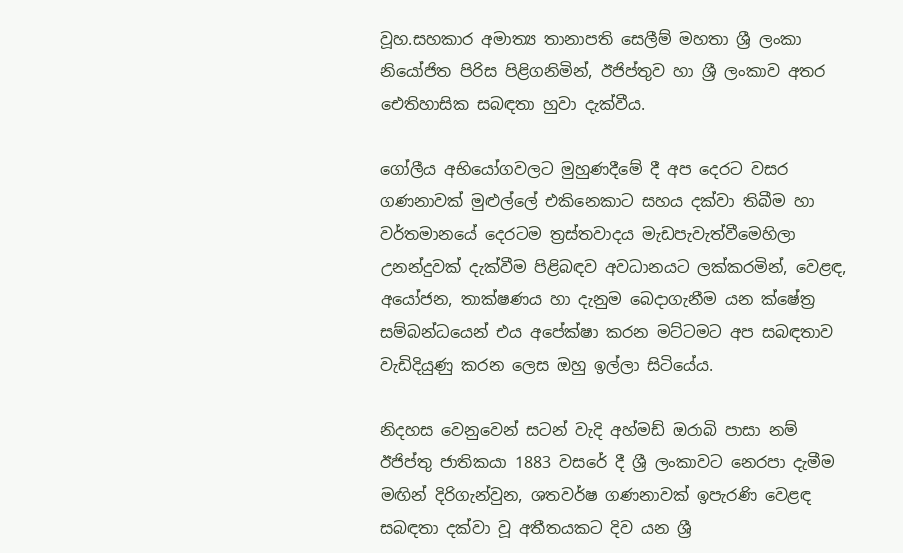වූහ.සහකාර අමාත්‍ය තානාපති සෙලීම් මහතා ශ්‍රී ලංකා නියෝජිත පිරිස පිළිගනිමින්, ඊජිප්තුව හා ශ්‍රී ලංකාව අතර ඓතිහාසික සබඳතා හුවා දැක්වීය.

ගෝලීය අභියෝගවලට මුහුණදීමේ දී අප දෙරට වසර ගණනාවක් මුළුල්ලේ එකිනෙකාට සහය දක්වා තිබීම හා වර්තමානයේ දෙරටම ත්‍රස්තවාදය මැඩපැවැත්වීමෙහිලා උනන්දුවක් දැක්වීම පිළිබඳව අවධානයට ලක්කරමින්, වෙළඳ, අයෝජන, තාක්ෂණය හා දැනුම බෙදාගැනීම යන ක්ෂේත්‍ර සම්බන්ධයෙන් එය අපේක්ෂා කරන මට්ටමට අප සබඳතාව වැඩිදියුණු කරන ලෙස ඔහු ඉල්ලා සිටියේය.

නිදහස වෙනුවෙන් සටන් වැදි අහ්මඩ් ඔරාබි පාසා නම් ඊජිප්තු ජාතිකයා 1883 වසරේ දී ශ්‍රී ලංකාවට නෙරපා දැමීම මඟින් දිරිගැන්වුන, ශතවර්ෂ ගණනාවක් ඉපැරණි වෙළඳ සබඳතා දක්වා වූ අතීතයකට දිව යන ශ්‍රී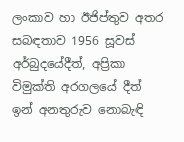ලංකාව හා ඊජිප්තුව අතර සබඳතාව 1956 සූවස් අර්බුදයේදීත්, අප්‍රිකා විමුක්ති අරගලයේ දීත් ඉන් අනතුරුව නොබැඳි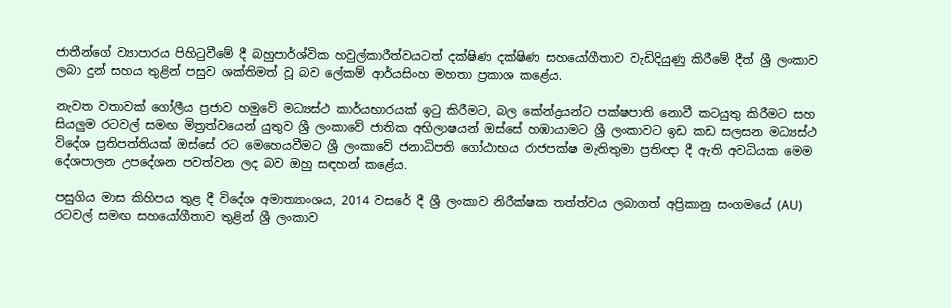ජාතීන්ගේ ව්‍යාපාරය පිහිටුවීමේ දී බහුපාර්ශ්වික හවුල්කාරීත්වයටත් දක්ෂිණ දක්ෂිණ සහයෝගීතාව වැඩිදියුණු කිරීමේ දීත් ශ්‍රී ලංකාව ලබා දුන් සහය තුළින් පසුව ශක්තිමත් වූ බව ලේකම් ආර්යසිංහ මහතා ප්‍රකාශ කළේය.

නැවත වතාවක් ගෝලීය ප්‍රජාව හමුවේ මධ්‍යස්ථ කාර්යභාරයක් ඉටු කිරීමට, බල කේන්ද්‍රයන්ට පක්ෂපාති නොවී කටයුතු කිරීමට සහ සියලුම රටවල් සමඟ මිත්‍රත්වයෙන් යුතුව ශ්‍රී ලංකාවේ ජාතික අභිලාෂයන් ඔස්සේ හඹායාමට ශ්‍රී ලංකාවට ඉඩ කඩ සලසන මධ්‍යස්ථ විදේශ ප්‍රතිපත්තියක් ඔස්සේ රට මෙහෙයවීමට ශ්‍රී ලංකාවේ ජනාධිපති ගෝඨාභය රාජපක්ෂ මැතිතුමා ප්‍රතිඥා දී ඇති අවධියක මෙම දේශපාලන උපදේශන පවත්වන ලද බව ඔහු සඳහන් කළේය.

පසුගිය මාස කිහිපය තුළ දී විදේශ අමාත්‍යාංශය, 2014 වසරේ දී ශ්‍රී ලංකාව නිරීක්ෂක තත්ත්වය ලබාගත් අප්‍රිකානු සංගමයේ (AU) රටවල් සමඟ සහයෝගීතාව තුළින් ශ්‍රී ලංකාව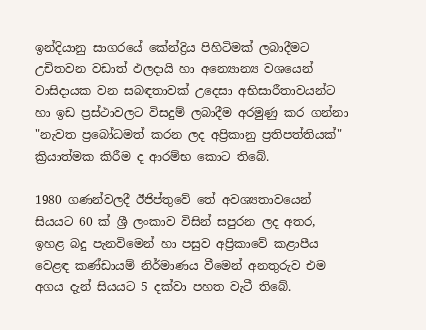ඉන්දියානු සාගරයේ කේන්ද්‍රිය පිහිටිමක් ලබාදීමට උචිතවන වඩාත් ඵලදායි හා අන්‍යොන්‍ය වශයෙන් වාසිදායක වන සබඳතාවක් උදෙසා අභිසාරීතාවයන්ට හා ඉඩ ප්‍රස්ථාවලට විසදුම් ලබාදීම අරමුණු කර ගන්නා "නැවත ප්‍රබෝධමත් කරන ලද අප්‍රිකානු ප්‍රතිපත්තියක්" ක්‍රියාත්මක කිරීම ද ආරම්භ කොට තිබේ.

1980 ගණන්වලදී ඊජිප්තුවේ තේ අවශ්‍යතාවයෙන් සියයට 60 ක් ශ්‍රී ලංකාව විසින් සපුරන ලද අතර, ඉහළ බදු පැනවිමෙන් හා පසුව අප්‍රිකාවේ කළාපීය වෙළඳ කණ්ඩායම් නිර්මාණය වීමෙන් අනතුරුව එම අගය දැන් සියයට 5 දක්වා පහත වැටී තිබේ.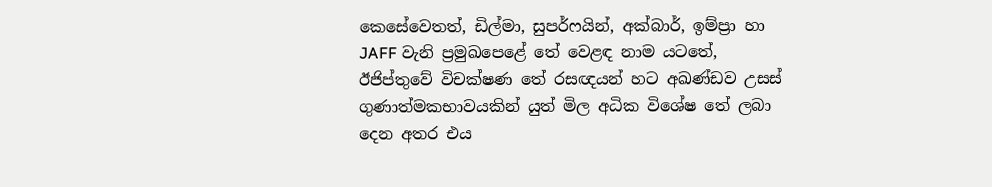කෙසේවෙතත්, ඩිල්මා, සුපර්ෆයින්, අක්බාර්, ඉම්ප්‍රා හා JAFF වැනි ප්‍රමුඛපෙළේ තේ වෙළඳ නාම යටතේ, ඊජිප්තුවේ විචක්ෂණ තේ රසඥයන් හට අඛණ්ඩව උසස් ගුණාත්මකභාවයකින් යුත් මිල අධික විශේෂ තේ ලබා දෙන අතර එය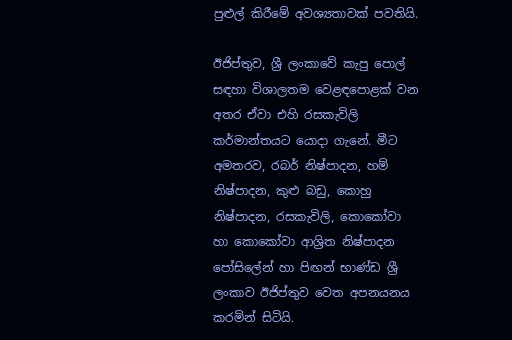පුළුල් කිරීමේ අවශ්‍යතාවක් පවතියි.

ඊජිප්තුව, ශ්‍රී ලංකාවේ කැපු පොල් සඳහා විශාලතම වෙළඳපොළක් වන අතර ඒවා එහි රසකැවිලි කර්මාන්තයට යොදා ගැනේ. මීට අමතරව, රබර් නිෂ්පාදන, හම් නිෂ්පාදන, කුළු බඩු, කොහු නිෂ්පාදන, රසකැවිලි, කොකෝවා හා කොකෝවා ආශ්‍රිත නිෂ්පාදන පෝසිලේන් හා පිඟන් භාණ්ඩ ශ්‍රී ලංකාව ඊජිප්තුව වෙත අපනයනය කරමින් සිටියි.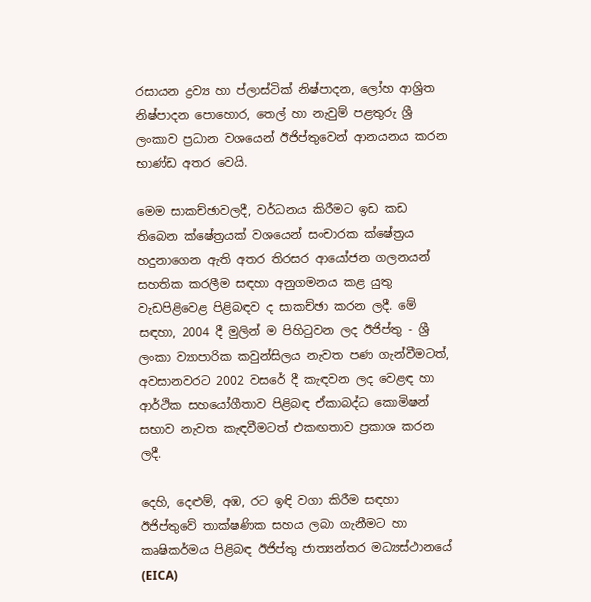රසායන ද්‍රව්‍ය හා ප්ලාස්ටික් නිෂ්පාදන, ලෝහ ආශ්‍රිත නිෂ්පාදන පොහොර, තෙල් හා නැවුම් පළතුරු ශ්‍රී ලංකාව ප්‍රධාන වශයෙන් ඊජිප්තුවෙන් ආනයනය කරන භාණ්ඩ අතර වෙයි.

මෙම සාකච්ඡාවලදී, වර්ධනය කිරීමට ඉඩ කඩ තිබෙන ක්ෂේත්‍රයක් වශයෙන් සංචාරක ක්ෂේත්‍රය හදුනාගෙන ඇති අතර තිරසර ආයෝජන ගලනයන් සහතික කරලීම සඳහා අනුගමනය කළ යුතු වැඩපිළිවෙළ පිළිබඳව ද සාකච්ඡා කරන ලදී. මේ සඳහා, 2004 දී මුලින් ම පිහිටුවන ලද ඊජිප්තු - ශ්‍රී ලංකා ව්‍යාපාරික කවුන්සිලය නැවත පණ ගැන්වීමටත්, අවසානවරට 2002 වසරේ දී කැඳවන ලද වෙළඳ හා ආර්ථික සහයෝගීතාව පිළිබඳ ඒකාබද්ධ කොමිෂන් සභාව නැවත කැඳවීමටත් එකඟතාව ප්‍රකාශ කරන ලදී.

දෙහි, දෙළුම්, අඹ, රට ඉඳි වගා කිරීම සඳහා ඊජිප්තුවේ තාක්ෂණික සහය ලබා ගැනීමට හා කෘෂිකර්මය පිළිබඳ ඊජිප්තු ජාත්‍යන්තර මධ්‍යස්ථානයේ (EICA)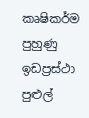කෘෂිකර්ම පුහුණු ඉඩප්‍රස්ථා පුළුල්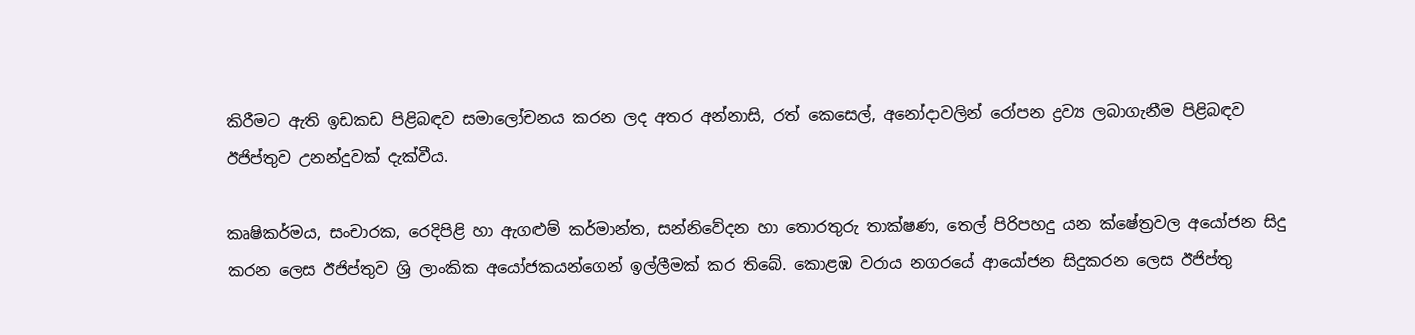කිරීමට ඇති ඉඩකඩ පිළිබඳව සමාලෝචනය කරන ලද අතර අන්නාසි, රත් කෙසෙල්, අනෝදාවලින් රෝපන ද්‍රව්‍ය ලබාගැනීම පිළිබඳව ඊජිප්තුව උනන්දුවක් දැක්වීය.

කෘෂිකර්මය, සංචාරක, රෙදිපිළි හා ඇගළුම් කර්මාන්ත, සන්නිවේදන හා තොරතුරු තාක්ෂණ, තෙල් පිරිපහදු යන ක්ෂේත්‍රවල අයෝජන සිදු කරන ලෙස ඊජිප්තුව ශ්‍රි ලාංකික අයෝජකයන්ගෙන් ඉල්ලීමක් කර තිබේ. කොළඹ වරාය නගරයේ ආයෝජන සිදුකරන ලෙස ඊජිප්තු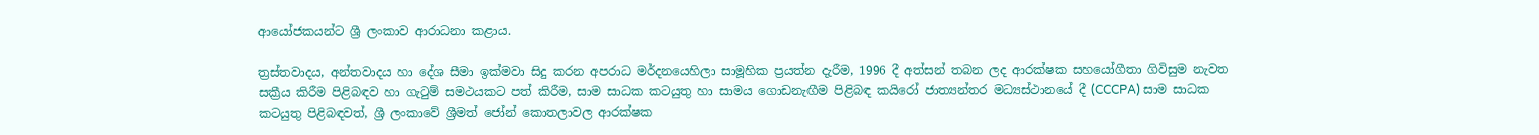ආයෝජකයන්ට ශ්‍රී ලංකාව ආරාධනා කළාය.

ත්‍රස්තවාදය, අන්තවාදය හා දේශ සීමා ඉක්මවා සිදු කරන අපරාධ මර්දනයෙහිලා සාමූහික ප්‍රයත්න දැරීම, 1996 දී අත්සන් තබන ලද ආරක්ෂක සහයෝගීතා ගිවිසුම නැවත සක්‍රීය කිරීම පිළිබඳව හා ගැටුම් සමථයකට පත් කිරීම, සාම සාධක කටයුතු හා සාමය ගොඩනැඟීම පිළිබඳ කයිරෝ ජාත්‍යන්තර මධ්‍යස්ථානයේ දී (CCCPA) සාම සාධක කටයුතු පිළිබඳවත්, ශ්‍රී ලංකාවේ ශ්‍රීමත් ජෝන් කොතලාවල ආරක්ෂක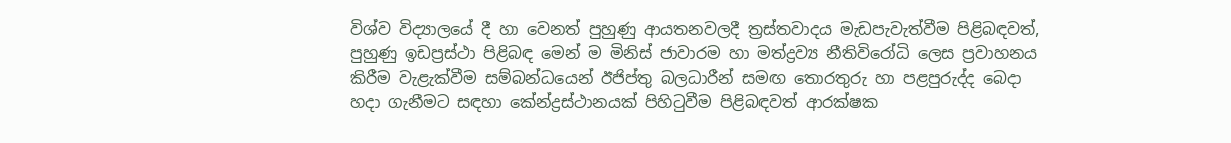විශ්ව විද්‍යාලයේ දී හා වෙනත් පුහුණු ආයතනවලදී ත්‍රස්තවාදය මැඩපැවැත්වීම පිළිබඳවත්, පුහුණු ඉඩප්‍රස්ථා පිළිබඳ මෙන් ම මිනිස් ජාවාරම හා මත්ද්‍රව්‍ය නීතිවිරෝධි ලෙස ප්‍රවාහනය කිරීම වැළැක්වීම සම්බන්ධයෙන් ඊජිප්තු බලධාරීන් සමඟ තොරතුරු හා පළපුරුද්ද බෙදා හදා ගැනීමට සඳහා කේන්ද්‍රස්ථානයක් පිහිටුවීම පිළිබඳවත් ආරක්ෂක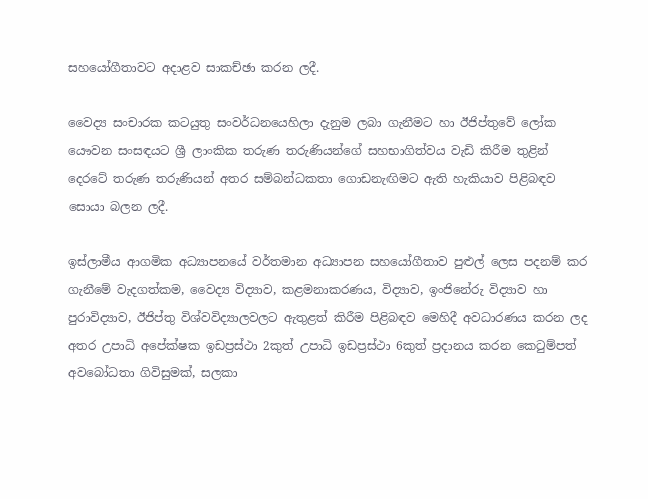සහයෝගීතාවට අදාළව සාකච්ඡා කරන ලදී.

වෛද්‍ය සංචාරක කටයුතු සංවර්ධනයෙහිලා දැනුම ලබා ගැනීමට හා ඊජිප්තුවේ ලෝක යෞවන සංසඳයට ශ්‍රී ලාංකික තරුණ තරුණියන්ගේ සහභාගිත්වය වැඩි කිරීම තුළින් දෙරටේ තරුණ තරුණියන් අතර සම්බන්ධකතා ගොඩනැඟිමට ඇති හැකියාව පිළිබඳව සොයා බලන ලදී.

ඉස්ලාමීය ආගමික අධ්‍යාපනයේ වර්තමාන අධ්‍යාපන සහයෝගීතාව පුළුල් ලෙස පදනම් කර ගැනීමේ වැදගත්කම, වෛද්‍ය විද්‍යාව, කළමනාකරණය, විද්‍යාව, ඉංජිනේරු විද්‍යාව හා පුරාවිද්‍යාව, ඊජිප්තු විශ්වවිද්‍යාලවලට ඇතුළත් කිරීම පිළිබඳව මෙහිදී අවධාරණය කරන ලද අතර උපාධි අපේක්ෂක ඉඩප්‍රස්ථා 2කුත් උපාධි ඉඩප්‍රස්ථා 6කුත් ප්‍රදානය කරන කෙටුම්පත් අවබෝධතා ගිවිසුමක්, සලකා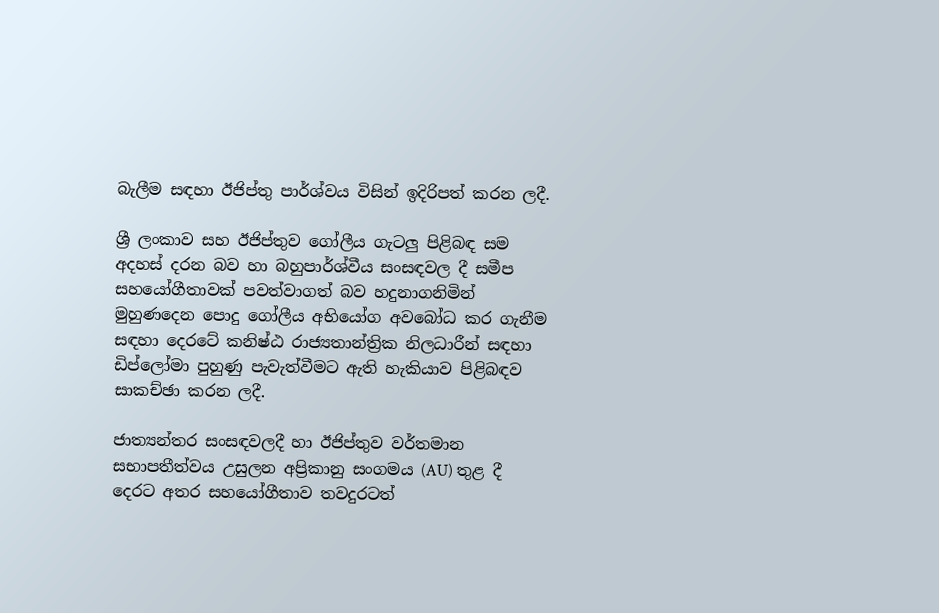බැලීම සඳහා ඊජිප්තු පාර්ශ්වය විසින් ඉදිරිපත් කරන ලදී.

ශ්‍රී ලංකාව සහ ඊජිප්තුව ගෝලීය ගැටලු පිළිබඳ සම අදහස් දරන බව හා බහුපාර්ශ්වීය සංසඳවල දී සමීප සහයෝගීතාවක් පවත්වාගත් බව හදුනාගනිමින් මුහුණදෙන පොදු ගෝලීය අභියෝග අවබෝධ කර ගැනීම සඳහා දෙරටේ කනිෂ්ඨ රාජ්‍යතාන්ත්‍රික නිලධාරීන් සඳහා ඩිප්ලෝමා පුහුණු පැවැත්වීමට ඇති හැකියාව පිළිබඳව සාකච්ඡා කරන ලදී.

ජාත්‍යන්තර සංසඳවලදී හා ඊජිප්තුව වර්තමාන සභාපතීත්වය උසුලන අප්‍රිකානු සංගමය (AU) තුළ දී දෙරට අතර සහයෝගීතාව තවදුරටත්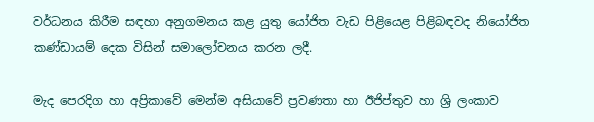වර්ධනය කිරීම සඳහා අනුගමනය කළ යුතු යෝජිත වැඩ පිළියෙළ පිළිබඳවද නියෝජිත කණ්ඩායම් දෙක විසින් සමාලෝචනය කරන ලදී.

මැද පෙරදිග හා අප්‍රිකාවේ මෙන්ම අසියාවේ ප්‍රවණතා හා ඊජිප්තුව හා ශ්‍රි ලංකාව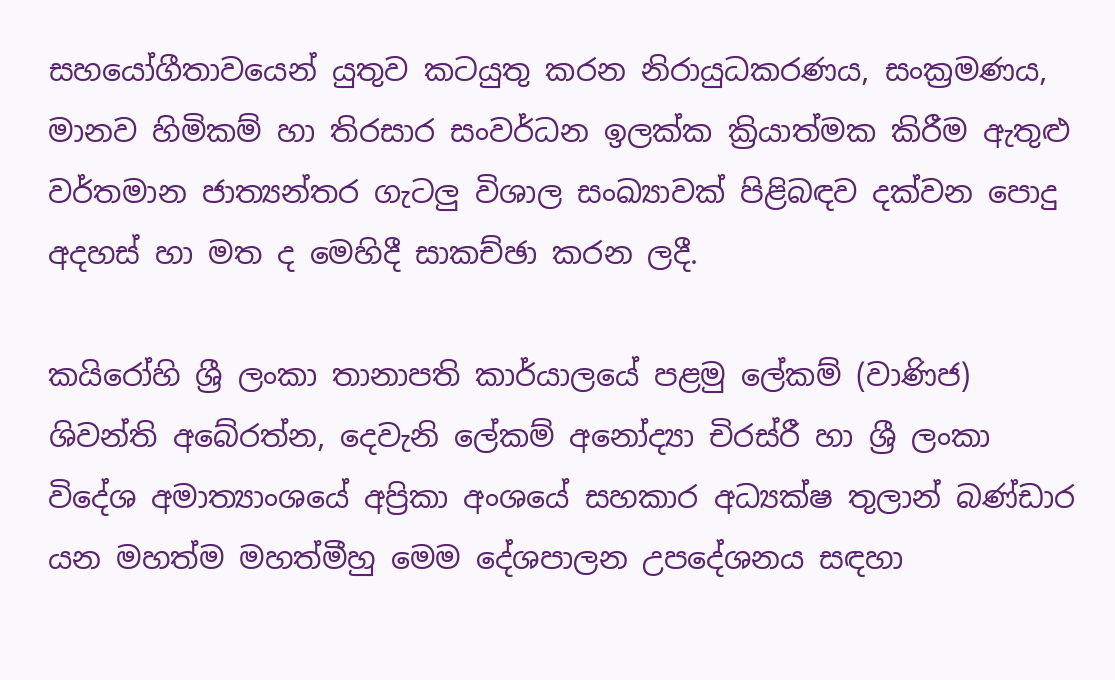සහයෝගීතාවයෙන් යුතුව කටයුතු කරන නිරායුධකරණය, සංක්‍රමණය, මානව හිමිකම් හා තිරසාර සංවර්ධන ඉලක්ක ක්‍රියාත්මක කිරීම ඇතුළු වර්තමාන ජාත්‍යන්තර ගැටලු විශාල සංඛ්‍යාවක් පිළිබඳව දක්වන පොදු අදහස් හා මත ද මෙහිදී සාකච්ඡා කරන ලදී.

කයිරෝහි ශ්‍රී ලංකා තානාපති කාර්යාලයේ පළමු ලේකම් (වාණිජ) ශිවන්ති අබේරත්න, දෙවැනි ලේකම් අනෝද්‍යා චිරස්රී හා ශ්‍රී ලංකා විදේශ අමාත්‍යාංශයේ අප්‍රිකා අංශයේ සහකාර අධ්‍යක්ෂ තුලාන් බණ්ඩාර යන මහත්ම මහත්මීහු මෙම දේශපාලන උපදේශනය සඳහා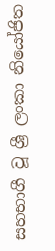සහභාගී වූ ශ්‍රී ලංකා නියෝජිත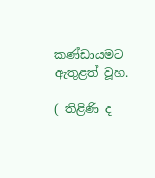කණ්ඩායමට ඇතුළත් වූහ.

( තිළිණි ද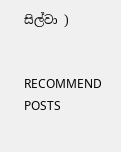සිල්වා )


RECOMMEND POSTS